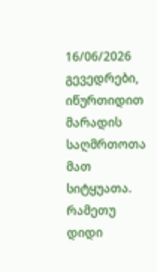16/06/2026
გევედრები, იწურთიდით მარადის საღმრთოთა მათ სიტყუათა. რამეთუ დიდი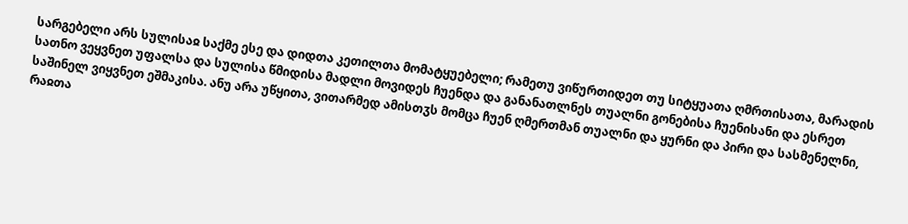სარგებელი არს სულისაჲ საქმე ესე და დიდთა კეთილთა მომატყუებელი; რამეთუ ვიწურთიდეთ თუ სიტყუათა ღმრთისათა, მარადის სათნო ვეყვნეთ უფალსა და სულისა წმიდისა მადლი მოვიდეს ჩუენდა და განანათლნეს თუალნი გონებისა ჩუენისანი და ესრეთ საშინელ ვიყვნეთ ეშმაკისა. ანუ არა უწყითა, ვითარმედ ამისთჳს მომცა ჩუენ ღმერთმან თუალნი და ყურნი და პირი და სასმენელნი, რაჲთა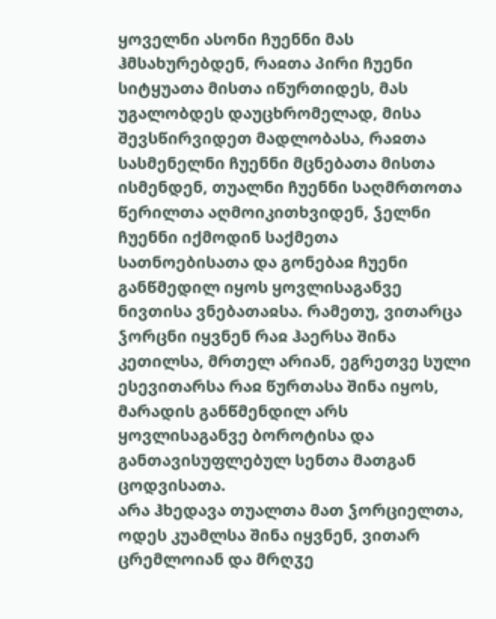ყოველნი ასონი ჩუენნი მას ჰმსახურებდენ, რაჲთა პირი ჩუენი სიტყუათა მისთა იწურთიდეს, მას უგალობდეს დაუცხრომელად, მისა შევსწირვიდეთ მადლობასა, რაჲთა სასმენელნი ჩუენნი მცნებათა მისთა ისმენდენ, თუალნი ჩუენნი საღმრთოთა წერილთა აღმოიკითხვიდენ, ჴელნი ჩუენნი იქმოდინ საქმეთა სათნოებისათა და გონებაჲ ჩუენი განწმედილ იყოს ყოვლისაგანვე ნივთისა ვნებათაჲსა. რამეთუ, ვითარცა ჴორცნი იყვნენ რაჲ ჰაერსა შინა კეთილსა, მრთელ არიან, ეგრეთვე სული ესევითარსა რაჲ წურთასა შინა იყოს, მარადის განწმენდილ არს ყოვლისაგანვე ბოროტისა და განთავისუფლებულ სენთა მათგან ცოდვისათა.
არა ჰხედავა თუალთა მათ ჴორციელთა, ოდეს კუამლსა შინა იყვნენ, ვითარ ცრემლოიან და მრღჳე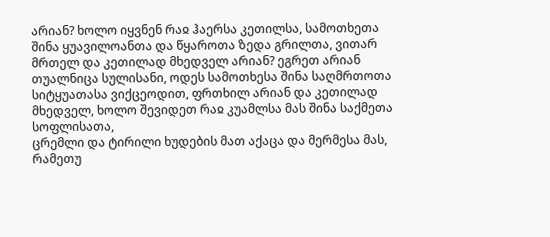არიან? ხოლო იყვნენ რაჲ ჰაერსა კეთილსა, სამოთხეთა შინა ყუავილოანთა და წყაროთა ზედა გრილთა, ვითარ მრთელ და კეთილად მხედველ არიან? ეგრეთ არიან თუალნიცა სულისანი, ოდეს სამოთხესა შინა საღმრთოთა სიტყუათასა ვიქცეოდით, ფრთხილ არიან და კეთილად მხედველ, ხოლო შევიდეთ რაჲ კუამლსა მას შინა საქმეთა სოფლისათა,
ცრემლი და ტირილი ხუდების მათ აქაცა და მერმესა მას, რამეთუ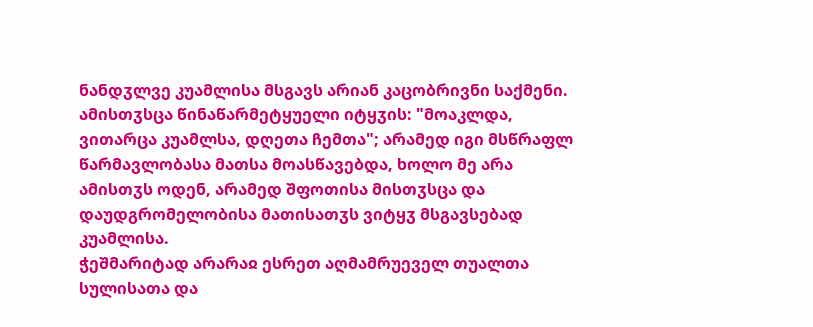ნანდჳლვე კუამლისა მსგავს არიან კაცობრივნი საქმენი. ამისთჳსცა წინაწარმეტყუელი იტყჳის: "მოაკლდა, ვითარცა კუამლსა, დღეთა ჩემთა"; არამედ იგი მსწრაფლ წარმავლობასა მათსა მოასწავებდა, ხოლო მე არა ამისთჳს ოდენ, არამედ შფოთისა მისთჳსცა და დაუდგრომელობისა მათისათჳს ვიტყჳ მსგავსებად კუამლისა.
ჭეშმარიტად არარაჲ ესრეთ აღმამრუეველ თუალთა სულისათა და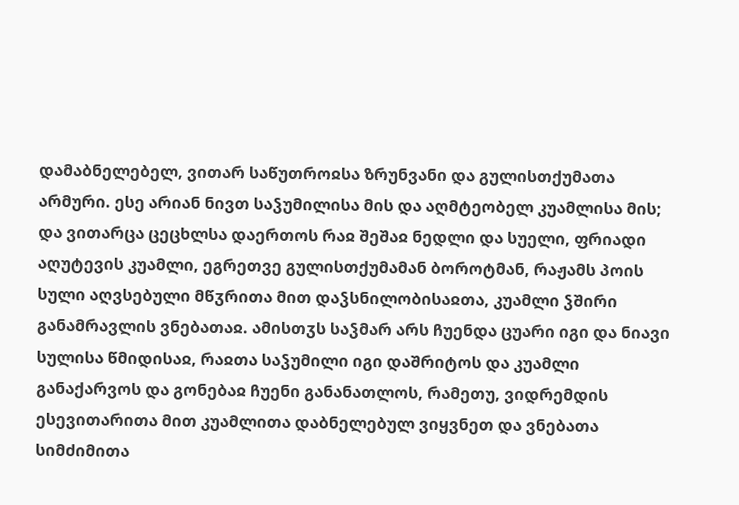დამაბნელებელ, ვითარ საწუთროჲსა ზრუნვანი და გულისთქუმათა არმური. ესე არიან ნივთ საჴუმილისა მის და აღმტეობელ კუამლისა მის; და ვითარცა ცეცხლსა დაერთოს რაჲ შეშაჲ ნედლი და სუელი, ფრიადი აღუტევის კუამლი, ეგრეთვე გულისთქუმამან ბოროტმან, რაჟამს პოის სული აღვსებული მწჳრითა მით დაჴსნილობისაჲთა, კუამლი ჴშირი განამრავლის ვნებათაჲ. ამისთჳს საჴმარ არს ჩუენდა ცუარი იგი და ნიავი სულისა წმიდისაჲ, რაჲთა საჴუმილი იგი დაშრიტოს და კუამლი განაქარვოს და გონებაჲ ჩუენი განანათლოს, რამეთუ, ვიდრემდის ესევითარითა მით კუამლითა დაბნელებულ ვიყვნეთ და ვნებათა სიმძიმითა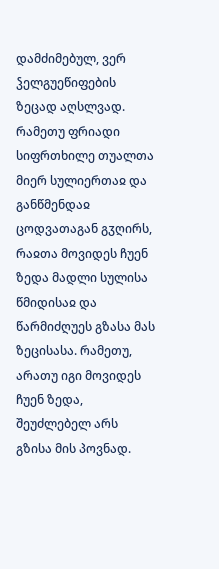დამძიმებულ, ვერ ჴელგუეწიფების ზეცად აღსლვად.
რამეთუ ფრიადი სიფრთხილე თუალთა მიერ სულიერთაჲ და განწმენდაჲ ცოდვათაგან გჳღირს, რაჲთა მოვიდეს ჩუენ ზედა მადლი სულისა წმიდისაჲ და წარმიძღუეს გზასა მას ზეცისასა. რამეთუ, არათუ იგი მოვიდეს ჩუენ ზედა, შეუძლებელ არს გზისა მის პოვნად.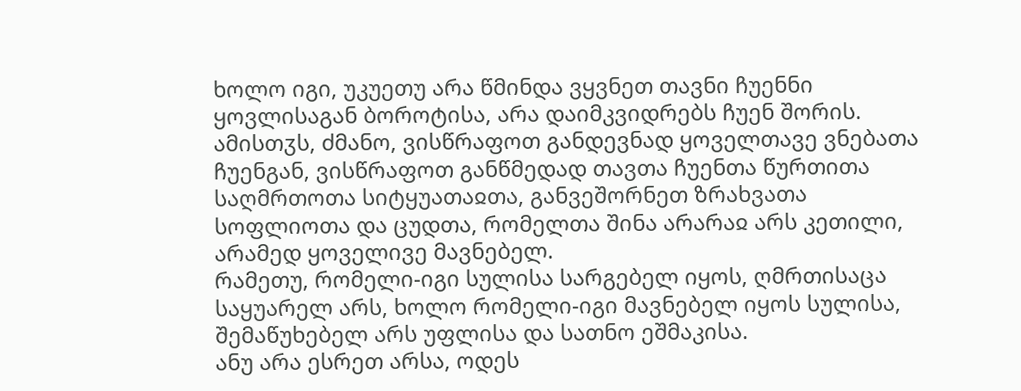ხოლო იგი, უკუეთუ არა წმინდა ვყვნეთ თავნი ჩუენნი ყოვლისაგან ბოროტისა, არა დაიმკვიდრებს ჩუენ შორის. ამისთჳს, ძმანო, ვისწრაფოთ განდევნად ყოველთავე ვნებათა ჩუენგან, ვისწრაფოთ განწმედად თავთა ჩუენთა წურთითა საღმრთოთა სიტყუათაჲთა, განვეშორნეთ ზრახვათა სოფლიოთა და ცუდთა, რომელთა შინა არარაჲ არს კეთილი, არამედ ყოველივე მავნებელ.
რამეთუ, რომელი-იგი სულისა სარგებელ იყოს, ღმრთისაცა საყუარელ არს, ხოლო რომელი-იგი მავნებელ იყოს სულისა, შემაწუხებელ არს უფლისა და სათნო ეშმაკისა.
ანუ არა ესრეთ არსა, ოდეს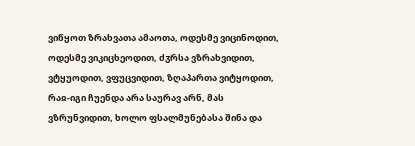ვიწყოთ ზრახვათა ამაოთა, ოდესმე ვიცინოდით, ოდესმე ვიკიცხეოდით, ძჳრსა ვზრახვიდით, ვტყუოდით, ვფუცვიდით, ზღაპართა ვიტყოდით, რაჲ-იგი ჩუენდა არა საურავ არნ, მას ვზრუნვიდით, ხოლო ფსალმუნებასა შინა და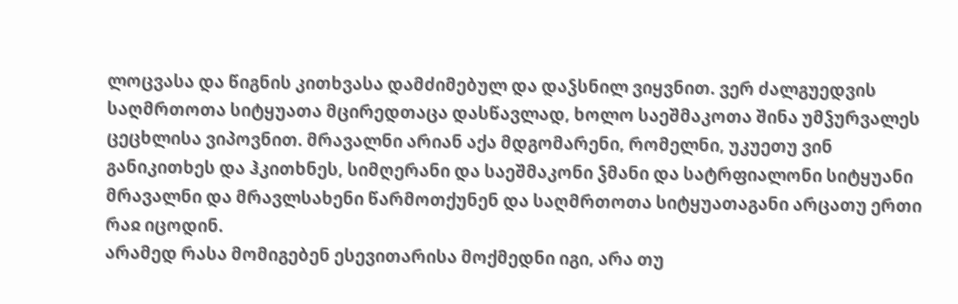ლოცვასა და წიგნის კითხვასა დამძიმებულ და დაჴსნილ ვიყვნით. ვერ ძალგუედვის საღმრთოთა სიტყუათა მცირედთაცა დასწავლად, ხოლო საეშმაკოთა შინა უმჴურვალეს ცეცხლისა ვიპოვნით. მრავალნი არიან აქა მდგომარენი, რომელნი, უკუეთუ ვინ განიკითხეს და ჰკითხნეს, სიმღერანი და საეშმაკონი ჴმანი და სატრფიალონი სიტყუანი მრავალნი და მრავლსახენი წარმოთქუნენ და საღმრთოთა სიტყუათაგანი არცათუ ერთი რაჲ იცოდინ.
არამედ რასა მომიგებენ ესევითარისა მოქმედნი იგი, არა თუ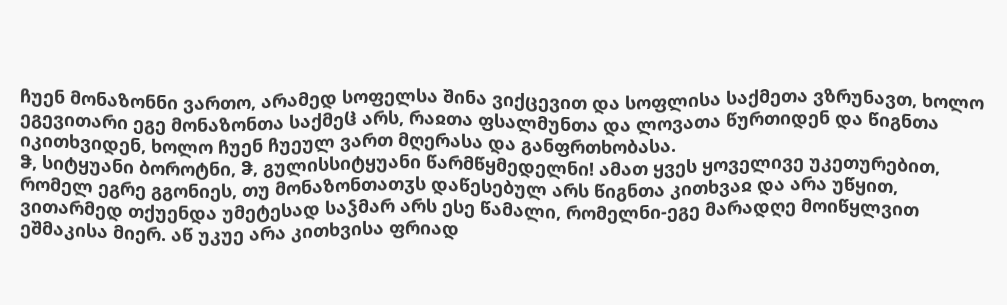ჩუენ მონაზონნი ვართო, არამედ სოფელსა შინა ვიქცევით და სოფლისა საქმეთა ვზრუნავთ, ხოლო ეგევითარი ეგე მონაზონთა საქმეჱ არს, რაჲთა ფსალმუნთა და ლოვათა წურთიდენ და წიგნთა იკითხვიდენ, ხოლო ჩუენ ჩუეულ ვართ მღერასა და განფრთხობასა.
ჵ, სიტყუანი ბოროტნი, ჵ, გულისსიტყუანი წარმწყმედელნი! ამათ ყვეს ყოველივე უკეთურებით, რომელ ეგრე გგონიეს, თუ მონაზონთათჳს დაწესებულ არს წიგნთა კითხვაჲ და არა უწყით, ვითარმედ თქუენდა უმეტესად საჴმარ არს ესე წამალი, რომელნი-ეგე მარადღე მოიწყლვით ეშმაკისა მიერ. აწ უკუე არა კითხვისა ფრიად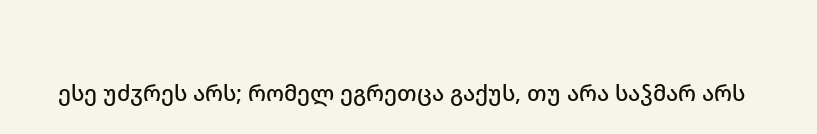ესე უძჳრეს არს; რომელ ეგრეთცა გაქუს, თუ არა საჴმარ არს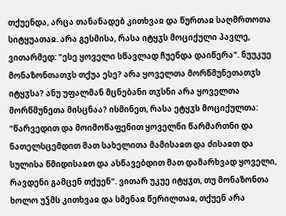თქუენდა, არცა თანანადებ კითხვაჲ და წურთაჲ საღმრთოთა სიტყუათაჲ. არა გესმისა, რასა იტყჳს მოციქული პავლე, ვითარმედ: "ესე ყოველი სწავლად ჩუენდა დაიწერა". ნუუკუე მონაზონთათჳს თქუა ესე? არა ყოველთა მორწმუნეთათჳს იტყჳსა? ანუ უფალმან მცნებანი თჳსნი არა ყოველთა მორწმუნეთა მისცნაა? ისმინეთ, რასა ეტყჳს მოციქულთა: "წარვედით და მოიმოწაფენით ყოველნი წარმართნი და ნათელსცემდით მათ სახელითა მამისაჲთ და ძისაჲთ და სულისა წმიდისაჲთ და ასწავებდით მათ დამარხვად ყოველი, რავდენი გამცენ თქუენ". ვითარ უკუე იტყჳთ, თუ მონაზონთა ხოლო უჴმს კითხვაჲ და სმენაჲ წერილთაჲ, თქუენ არა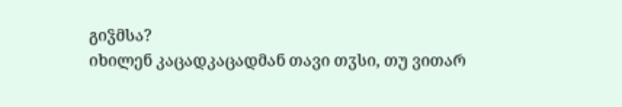გიჴმსა?
იხილენ კაცადკაცადმან თავი თჳსი, თუ ვითარ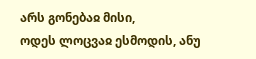არს გონებაჲ მისი,
ოდეს ლოცვაჲ ესმოდის, ანუ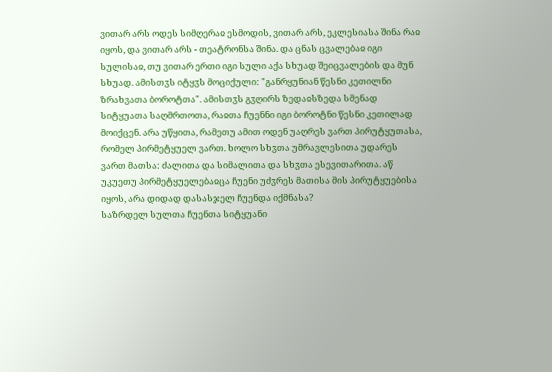ვითარ არს ოდეს სიმღერაჲ ესმოდის, ვითარ არს, ეკლესიასა შინა რაჲ იყოს, და ვითარ არს - თეატრონსა შინა. და ცნას ცვალებაჲ იგი სულისაჲ, თუ ვითარ ერთი იგი სული აქა სხუად შეიცვალების და მუნ სხუად. ამისთჳს იტყჳს მოციქული: "განრყუნიან წესნი კეთილნი ზრახვათა ბოროტთა". ამისთჳს გჳღირს ზედაჲსზედა სმენად სიტყუათა საღმრთოთა, რაჲთა ჩუენნი იგი ბოროტნი წესნი კეთილად მოიქცენ. არა უწყითა, რამეთუ ამით ოდენ უაღრეს ვართ პირუტყუთასა, რომელ პირმეტყუელ ვართ. ხოლო სხჳთა უმრავლესითა უდარეს ვართ მათსა: ძალითა და სიმალითა და სხჳთა ესევითარითა. აწ უკუეთუ პირმეტყუელებაჲცა ჩუენი უძჳრეს მათისა მის პირუტყუებისა იყოს, არა დიდად დასასჯელ ჩუენდა იქმნასა?
საზრდელ სულთა ჩუენთა სიტყუანი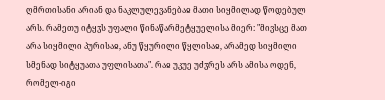ღმრთისანი არიან და ნაკლულევანებაჲ მათი სიყმილად წოდებულ არს. რამეთუ იტყჳს უფალი წინაწარმეტყუელისა მიერ: "მივსცე მათ არა სიყმილი პურისაჲ, ანუ წყურილი წყლისაჲ, არამედ სიყმილი სმენად სიტყუათა უფლისათა". რაჲ უკუე უძჳრეს არს ამისა ოდენ, რომელ-იგი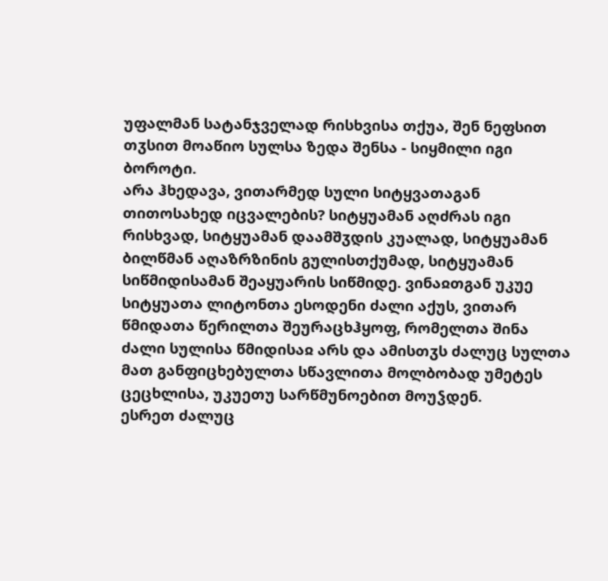უფალმან სატანჯველად რისხვისა თქუა, შენ ნეფსით თჳსით მოაწიო სულსა ზედა შენსა - სიყმილი იგი ბოროტი.
არა ჰხედავა, ვითარმედ სული სიტყვათაგან თითოსახედ იცვალების? სიტყუამან აღძრას იგი რისხვად, სიტყუამან დაამშჳდის კუალად, სიტყუამან ბილწმან აღაზრზინის გულისთქუმად, სიტყუამან სიწმიდისამან შეაყუარის სიწმიდე. ვინაჲთგან უკუე სიტყუათა ლიტონთა ესოდენი ძალი აქუს, ვითარ წმიდათა წერილთა შეურაცხჰყოფ, რომელთა შინა ძალი სულისა წმიდისაჲ არს და ამისთჳს ძალუც სულთა მათ განფიცხებულთა სწავლითა მოლბობად უმეტეს ცეცხლისა, უკუეთუ სარწმუნოებით მოუჴდენ.
ესრეთ ძალუც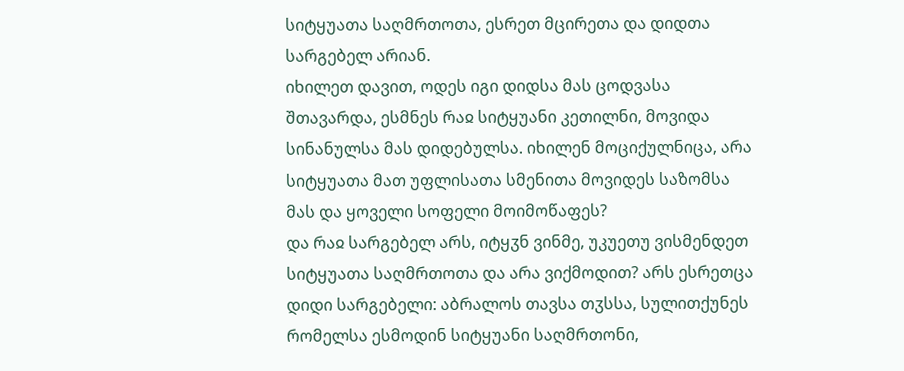სიტყუათა საღმრთოთა, ესრეთ მცირეთა და დიდთა სარგებელ არიან.
იხილეთ დავით, ოდეს იგი დიდსა მას ცოდვასა შთავარდა, ესმნეს რაჲ სიტყუანი კეთილნი, მოვიდა სინანულსა მას დიდებულსა. იხილენ მოციქულნიცა, არა სიტყუათა მათ უფლისათა სმენითა მოვიდეს საზომსა მას და ყოველი სოფელი მოიმოწაფეს?
და რაჲ სარგებელ არს, იტყჳნ ვინმე, უკუეთუ ვისმენდეთ სიტყუათა საღმრთოთა და არა ვიქმოდით? არს ესრეთცა დიდი სარგებელი: აბრალოს თავსა თჳსსა, სულითქუნეს რომელსა ესმოდინ სიტყუანი საღმრთონი,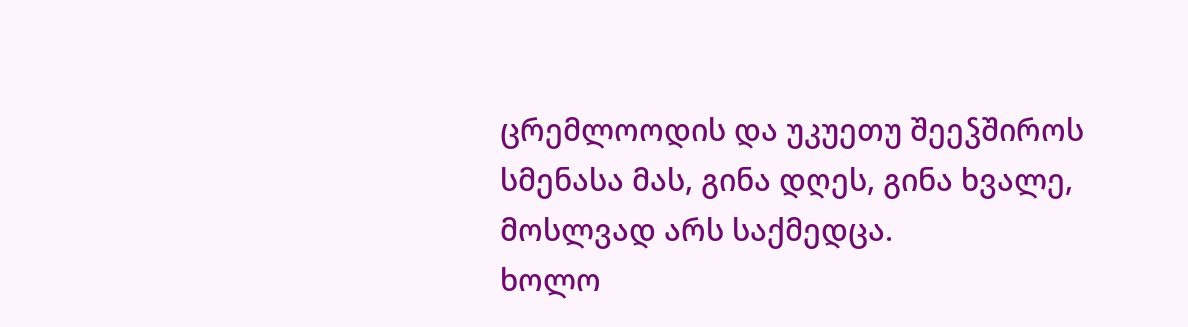ცრემლოოდის და უკუეთუ შეეჴშიროს სმენასა მას, გინა დღეს, გინა ხვალე, მოსლვად არს საქმედცა.
ხოლო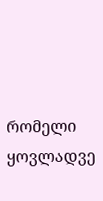რომელი ყოვლადვე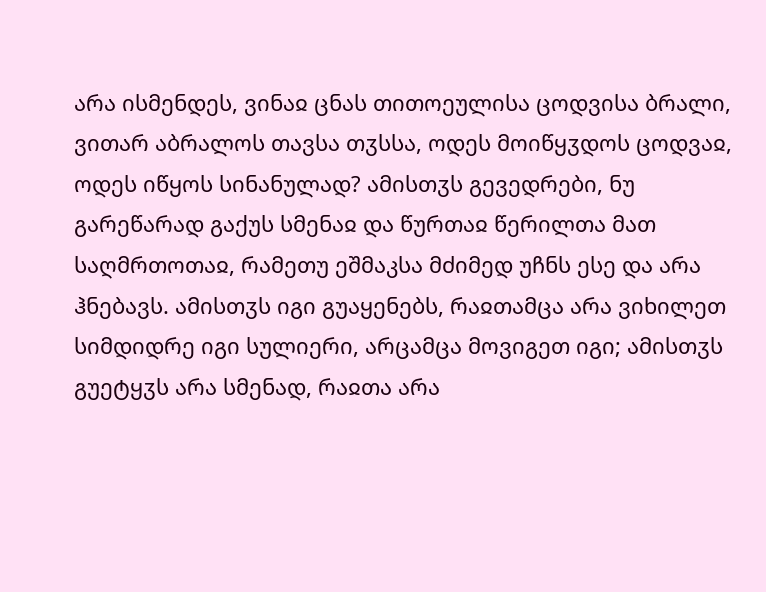არა ისმენდეს, ვინაჲ ცნას თითოეულისა ცოდვისა ბრალი, ვითარ აბრალოს თავსა თჳსსა, ოდეს მოიწყჳდოს ცოდვაჲ, ოდეს იწყოს სინანულად? ამისთჳს გევედრები, ნუ გარეწარად გაქუს სმენაჲ და წურთაჲ წერილთა მათ საღმრთოთაჲ, რამეთუ ეშმაკსა მძიმედ უჩნს ესე და არა ჰნებავს. ამისთჳს იგი გუაყენებს, რაჲთამცა არა ვიხილეთ სიმდიდრე იგი სულიერი, არცამცა მოვიგეთ იგი; ამისთჳს გუეტყჳს არა სმენად, რაჲთა არა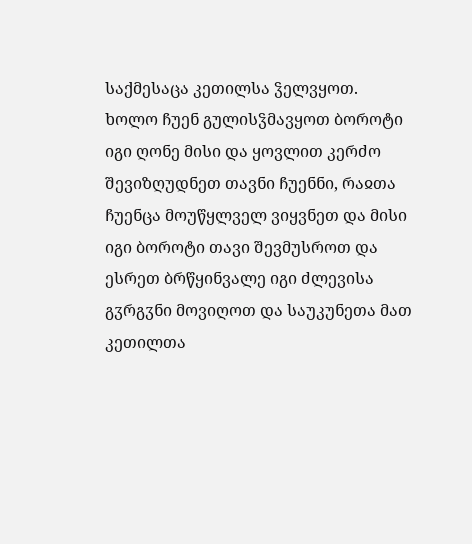საქმესაცა კეთილსა ჴელვყოთ.
ხოლო ჩუენ გულისჴმავყოთ ბოროტი იგი ღონე მისი და ყოვლით კერძო შევიზღუდნეთ თავნი ჩუენნი, რაჲთა ჩუენცა მოუწყლველ ვიყვნეთ და მისი იგი ბოროტი თავი შევმუსროთ და ესრეთ ბრწყინვალე იგი ძლევისა გჳრგჳნი მოვიღოთ და საუკუნეთა მათ კეთილთა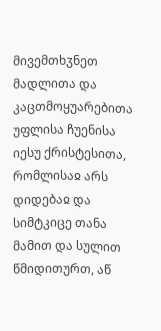მივემთხჳნეთ მადლითა და კაცთმოყუარებითა უფლისა ჩუენისა იესუ ქრისტესითა, რომლისაჲ არს დიდებაჲ და სიმტკიცე თანა მამით და სულით წმიდითურთ, აწ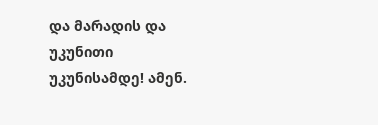და მარადის და უკუნითი უკუნისამდე! ამენ.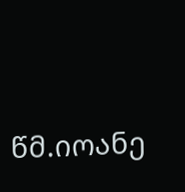წმ.იოანე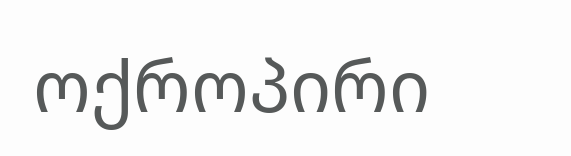ოქროპირი